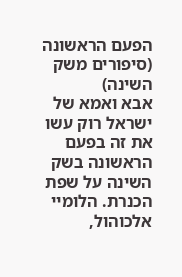הפעם הראשונה (סיפורים משק השינה)
אבא ואמא של ישראל רוק עשו את זה בפעם הראשונה בשק השינה על שפת הכנרת. הלומיי אלכוהול,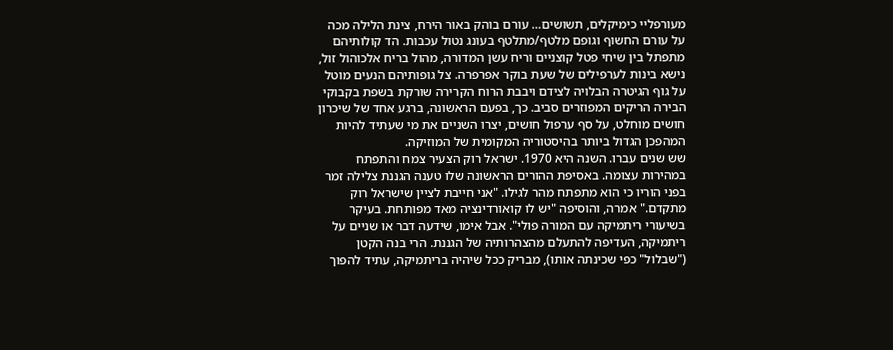מעורפליי כימיקלים, תשושים… עורם בוהק באור הירח, צינת הלילה מכה על עורם החשוף וגופם מלטף/מתלטף בעונג נטול עכבות. הד קולותיהם מתפתל בין שיחי פטל קוצניים וריח עשן המדורה, מהול בריח אלכוהול זול, נישא בינות לערפילים של שעת בוקר אפרפרה. צל גופותיהם הנעים מוטל על גוף הגיטרה הבלויה לצידם ויבבת הרוח הקרירה שורקת בשפת בקבוקי הבירה הריקים המפוזרים סביב. כך, בפעם הראשונה, ברגע אחד של שיכרון חושים מוחלט, על סף ערפול חושים, יצרו השניים את מי שעתיד להיות המהפכן הגדול ביותר בהיסטוריה המקומית של המוזיקה.
שש שנים עברו. השנה היא 1970. ישראל רוק הצעיר צמח והתפתח במהירות עצומה. באסיפת ההורים הראשונה שלו טענה הגננת צלילה זמר בפני הוריו כי הוא מתפתח מהר לגילו. "אני חייבת לציין שישראל רוק מתקדם." אמרה, והוסיפה "יש לו קואורדינציה מאד מפותחת. בעיקר בשיעורי ריתמיקה עם המורה פולי". אבל אימו, שידעה דבר או שניים על ריתמיקה, העדיפה להתעלם מהצהרותיה של הגננת. הרי בנה הקטן ("שבלול" כפי שכינתה אותו), מבריק ככל שיהיה בריתמיקה, עתיד להפוך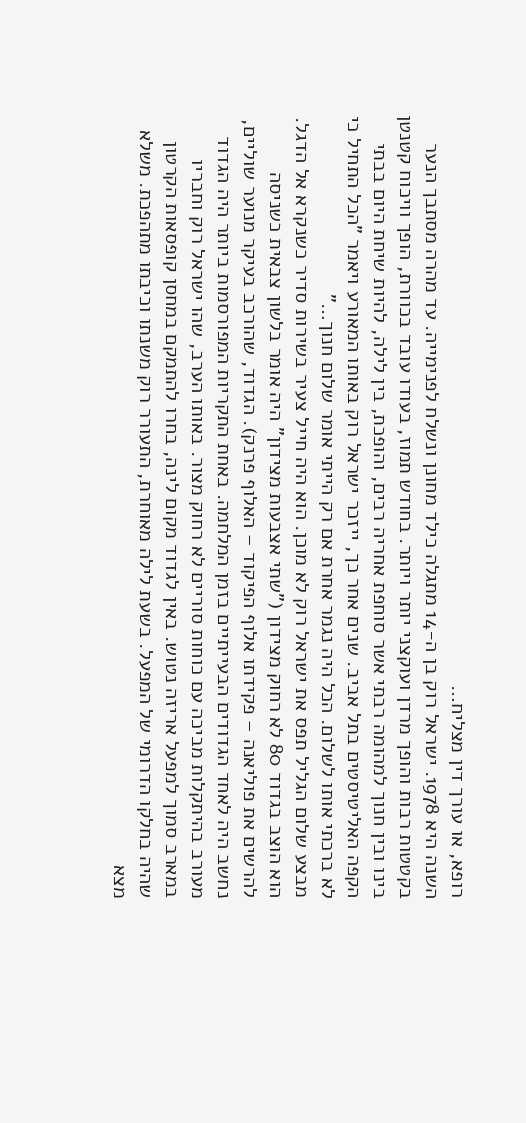רופא, או עורך דין מצליח…
השנה היא 1978. ישראל רוק בן ה-14 מתגלה כילד מחונן ונשלח לפנימייה. עד מהרה מסתבך הנער בקטטות רבות והופך מרדן ועוקצני יותר ויותר. בחודש תמוז, בעודו עובד בכוורת, הופך וויכוח קטנטן בינו ובין חנוך למהומה רבתי אשר סוחפת אחריה רבים, והופכת, בין לילה, להיות שיחת היום בבתי הקפה האליטיסטים בתל אביב. שנים אחר כך, ייזכר ישראל רוק באותו המאורע ויאמר "הכל התחיל כי לא ברכתי אותו לשלום. הכל היה נגמר אחרת אם רק הייתי אומר שלום חנוך…"
מבצע שלום הגליל תפס את ישראל רוק לא מוכן. הוא היה חייל צעיר בשירות סדיר כשנקרא אל הדגל. הוא הוצב בגדוד 80 לא רחוק מצידון ("שתי אצבעות מצידון" היה אומר בלשון צבאית כשניסה להרשים את פוליאנה – פקידתו אלוף הפיקוד – האלוף פרנק). הגדוד, שהורכב בעיקר מנוער שוליים, נחשב היה לאחד הגדודים הבעייתיים בזמן המלחמה. באחת התקריות המפורסמות ביותר היה הגדוד מעורב בהיתקלות מביכה עם כוחות סוריים לא רחוק מצור. באותו הערב, שהו ישראל רוק וחבריו במארב סמוך למפעל אריזה נטוש. באין לגדוד מקום לינה, בחרו להתמקם במחסן קופסאות הקרטון שהיה בחלקו הדרומי של המפעל. בשעת לילה מאוחרת, התעורר רוק משנתו וכיבתו מתהפכת. משלא מצא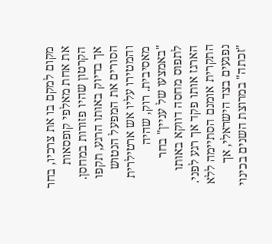מקום למקם בו את צרכיו, בחר את אחת מאלפי קופסאות הקרטון שהיו פזורות במחסן. אך בדיוק באותו הרגע, תקפו הסורים את המפעל הנטוש והמטירו עליו אש ארטילרית מאסיבית. רוק, שהיה "באמצעו של עניין" בחר לתפוס מחסה דווקא באותו הארגז אותו פקד אך רגע לפני. התקרית אומנם הסתיימה ללא נפגעים בצד הישראלי, אך "זכתה" במרוצת השנים בכינוי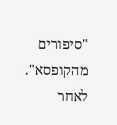"סיפורים מהקופסא".
לאחר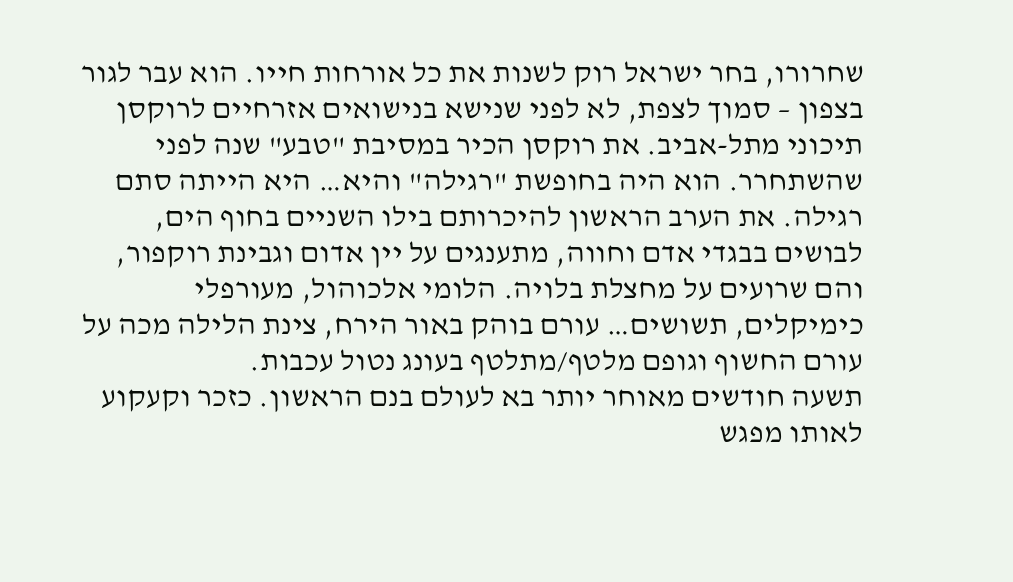שחרורו, בחר ישראל רוק לשנות את כל אורחות חייו. הוא עבר לגור בצפון – סמוך לצפת, לא לפני שנישא בנישואים אזרחיים לרוקסן תיכוני מתל-אביב. את רוקסן הכיר במסיבת "טבע" שנה לפני שהשתחרר. הוא היה בחופשת "רגילה" והיא… היא הייתה סתם רגילה. את הערב הראשון להיכרותם בילו השניים בחוף הים, לבושים בבגדי אדם וחווה, מתענגים על יין אדום וגבינת רוקפור, והם שרועים על מחצלת בלויה. הלומי אלכוהול, מעורפלי כימיקלים, תשושים… עורם בוהק באור הירח, צינת הלילה מכה על עורם החשוף וגופם מלטף/מתלטף בעונג נטול עכבות.
תשעה חודשים מאוחר יותר בא לעולם בנם הראשון. כזכר וקעקוע לאותו מפגש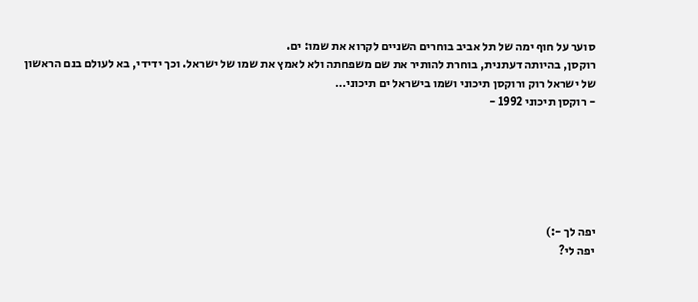סוער על חוף ימה של תל אביב בוחרים השניים לקרוא את שמו: ים.
רוקסן, בהיותה דעתנית, בוחרת להותיר את שם משפחתה ולא לאמץ את שמו של ישראל. וכך ידידי, בא לעולם בנם הראשון של ישראל רוק ורוקסן תיכוני ושמו בישראל ים תיכוני…
- רוקסן תיכוני 1992 -






יפה לך -:)
יפה לי?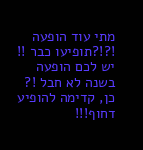מתי עוד הופעה !?!?תופיעו כבר !! יש לכם הופעה בשנה לא חבל !?
כן, קדימה להופיע דחוף!!!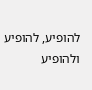להופיע, להופיע ולהופיע